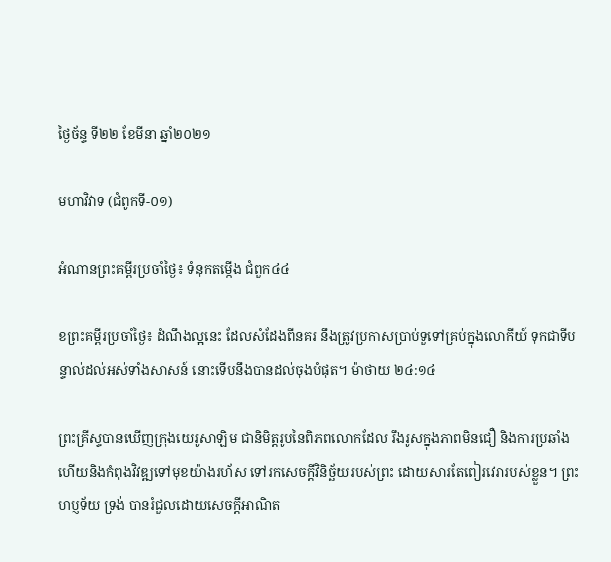ថ្ងៃច័ន្ទ ទី២២ ខែមីនា ឆ្នាំ២០២១

មហាវិវាទ (ជំពូកទី-០១)

អំណានព្រះគម្ពីរប្រចាំថ្ងៃ៖ ទំនុកតម្កើង ជំពួក៤៤

ខព្រះគម្ពីរប្រចាំថ្ងៃ៖ ដំណឹងល្អនេះ ដែលសំដែងពីនគរ នឹងត្រូវប្រកាសប្រាប់ទួទៅគ្រប់ក្នុងលោកីយ៍ ទុកជាទីបន្ទាល់ដល់អស់ទាំងសាសន៍ នោះទើបនឹងបានដល់ចុងបំផុត។ ម៉ាថាយ ២៤:១៤

ព្រះគ្រីស្ទបានឃើញក្រុងយេរូសាឡិម ជានិមិត្តរូបនៃពិភពលោកដែល រឹងរូសក្នុងភាពមិនជឿ និងការប្រឆាំង ហើយនិងកំពុងវិវឌ្ឍទៅមុខយ៉ាងរហ័ស ទៅរកសេចក្តីវិនិច្ឆ័យរបស់ព្រះ ដោយសារតែពៀរវេរារបស់ខ្លួន។ ព្រះហប្ញទ័យ ទ្រង់ បានរំជួលដោយសេចក្តីអាណិត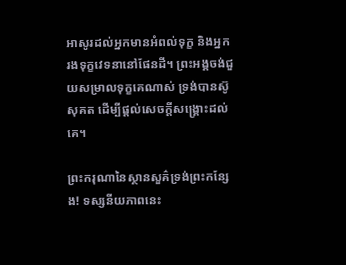អាសូរដល់អ្នកមានអំពល់ទុក្ខ និងអ្នករងទុក្ខវេទនានៅផែនដី។ ព្រះអង្គចង់ជួយសម្រាលទុក្ខគេណាស់ ទ្រង់បានស៊ូសុគត ដើម្បីផ្តល់សេចក្តីសង្គ្រោះដល់គេ។

ព្រះករុណានៃស្ថានសួគ៌ទ្រង់ព្រះកន្សែង! ទស្សនីយភាពនេះ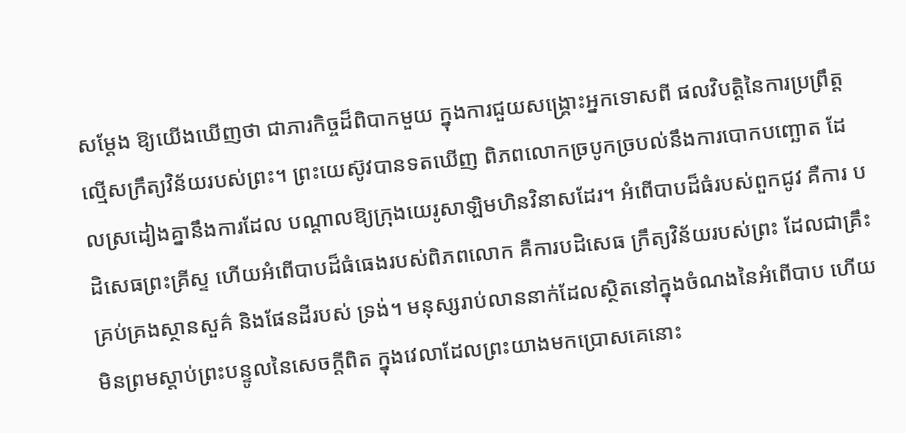សម្តែង ឱ្យយើងឃើញថា ជាភារកិច្ចដ៏ពិបាកមួយ ក្នុងការជួយសង្គ្រោះអ្នកទោសពី ផលវិបត្តិនៃការប្រព្រឹត្តល្មើសក្រឹត្យវិន័យរបស់ព្រះ។ ព្រះយេស៊ូវបានទតឃើញ ពិភពលោកច្របូកច្របល់នឹងការបោកបញ្ឆោត ដែលស្រដៀងគ្នានឹងការដែល បណ្តាលឱ្យក្រុងយេរូសាឡិមហិនវិនាសដែរ។ អំពើបាបដ៏ធំរបស់ពួកជូវ គឺការ បដិសេធព្រះគ្រីស្ទ ហើយអំពើបាបដ៏ធំធេងរបស់ពិភពលោក គឺការបដិសេធ ក្រឹត្យវិន័យរបស់ព្រះ ដែលជាគ្រឹះគ្រប់គ្រងស្ថានសួគ៌ និងផែនដីរបស់ ទ្រង់។ មនុស្សរាប់លាននាក់ដែលស្ថិតនៅក្នុងចំណងនៃអំពើបាប ហើយមិនព្រមស្តាប់ព្រះបន្ទូលនៃសេចក្តីពិត ក្នុងវេលាដែលព្រះយាងមកប្រោសគេនោះ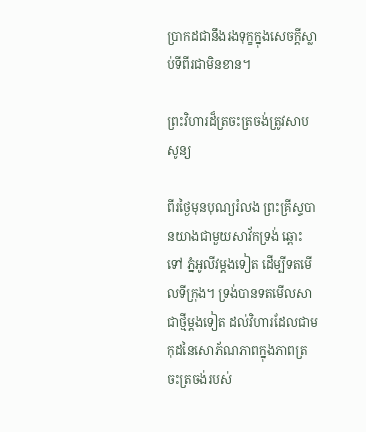ប្រាកដជានឹងរងទុក្ខក្នុងសេចក្តីស្លាប់ទីពីរជាមិនខាន។

ព្រះវិហារដ៏ត្រចះត្រចង់ត្រូវសាបសូន្យ

ពីរថ្ងៃមុនបុណ្យរំលង ព្រះគ្រីស្ទបានយាងជាមួយសាវ័កទ្រង់ ឆ្ពោះទៅ ភ្នំអូលីវម្តងទៀត ដើម្បីទតមើលទីក្រុង។ ទ្រង់បានទតមើលសាជាថ្មីម្តងទៀត ដល់វិហារដែលជាមកុដនៃសោភ័ណភាពក្នុងភាពត្រចះត្រចង់របស់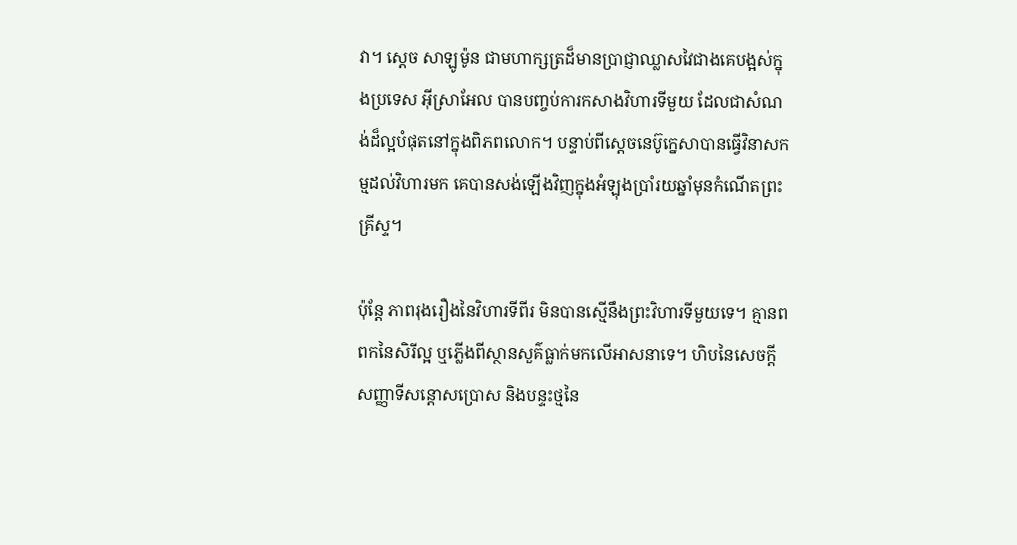វា។ ស្តេច សាឡូម៉ូន ជាមហាក្សត្រដ៏មានប្រាជ្ញាឈ្លាសវៃជាងគេបង្អស់ក្នុងប្រទេស អ៊ីស្រាអែល បានបញ្ចប់ការកសាងវិហារទីមួយ ដែលជាសំណង់ដ៏ល្អបំផុតនៅក្នុងពិភពលោក។ បន្ទាប់ពីស្តេចនេប៊ូក្នេសាបានធ្វើវិនាសកម្មដល់វិហារមក គេបានសង់ឡើងវិញក្នុងអំឡុងប្រាំរយឆ្នាំមុនកំណើតព្រះគ្រីស្ទ។

ប៉ុន្តែ ភាពរុងរឿងនៃវិហារទីពីរ មិនបានស្មើនឹងព្រះវិហារទីមួយទេ។ គ្មានពពកនៃសិរីល្អ ឬភ្លើងពីស្ថានសួគ៌ធ្លាក់មកលើអាសនាទេ។ ហិបនៃសេចក្តីសញ្ញាទីសន្តោសប្រោស និងបន្ទះថ្មនៃ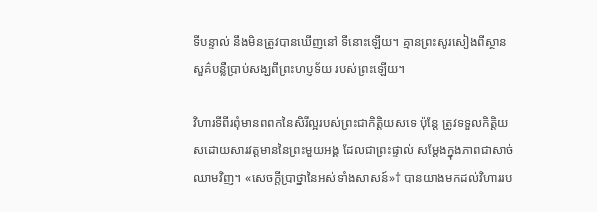ទីបន្ទាល់ នឹងមិនត្រូវបានឃើញនៅ ទីនោះឡើយ។ គ្មានព្រះសូរសៀងពីស្ថានសួគ៌បន្លឺប្រាប់សង្ឃពីព្រះហប្ញទ័យ របស់ព្រះឡើយ។

វិហារទីពីរពុំមានពពកនៃសិរីល្អរបស់ព្រះជាកិត្តិយសទេ ប៉ុន្តែ ត្រូវទទួលកិត្តិយសដោយសារវត្តមាននៃព្រះមួយអង្គ ដែលជាព្រះផ្ទាល់ សម្តែងក្នុងភាពជាសាច់ឈាមវិញ។ «សេចក្តីប្រាថ្នានៃអស់ទាំងសាសន៍»† បានយាងមកដល់វិហាររប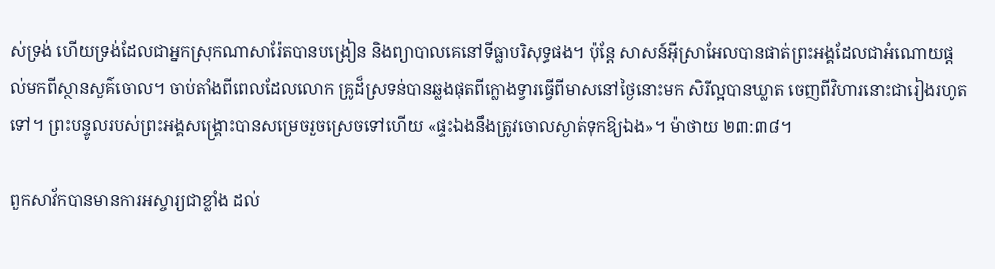ស់ទ្រង់ ហើយទ្រង់ដែលជាអ្នកស្រុកណាសារ៉ែតបានបង្រៀន និងព្យាបាលគេនៅទីធ្លាបរិសុទ្ធផង។ ប៉ុន្តែ សាសន៍អ៊ីស្រាអែលបានផាត់ព្រះអង្គដែលជាអំណោយផ្តល់មកពីស្ថានសួគ៌ចោល។ ចាប់តាំងពីពេលដែលលោក គ្រូដ៏ស្រទន់បានឆ្លងផុតពីក្លោងទ្វារធ្វើពីមាសនៅថ្ងៃនោះមក សិរីល្អបានឃ្លាត ចេញពីវិហារនោះជារៀងរហូតទៅ។ ព្រះបន្ទូលរបស់ព្រះអង្គសង្គ្រោះបានសម្រេចរួចស្រេចទៅហើយ «ផ្ទះឯងនឹងត្រូវចោលស្ងាត់ទុកឱ្យឯង»។ ម៉ាថាយ ២៣:៣៨។

ពួកសាវ័កបានមានការអស្ចារ្យជាខ្លាំង ដល់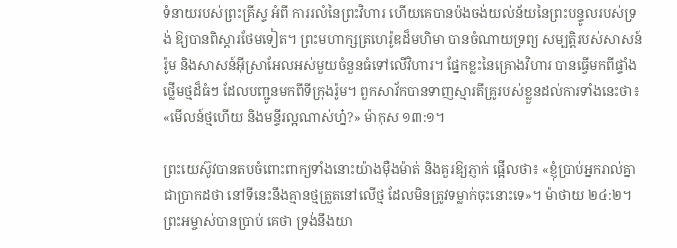ទំនាយរបស់ព្រះគ្រីស្ទ អំពី ការរលំនៃព្រះវិហារ ហើយគេបានប៉ងចង់យល់ន័យនៃព្រះបន្ទូលរបស់ទ្រង់ ឱ្យបានពិស្តារថែមទៀត។ ព្រះមហាក្សត្រហេរ៉ូឌដ៏មហិមា បានចំណាយទ្រព្យ សម្បត្តិរបស់សាសន៍រ៉ូម និងសាសន៍អ៊ីស្រាអែលអស់មួយចំនួនធំទៅលើវិហារ។ ផ្នែកខ្លះនៃគ្រោងវិហារ បានធ្វើមកពីផ្ទាំងថ្លើមថ្មដ៏ធំៗ ដែលបញ្ជូនមកពីទីក្រុងរ៉ូម។ ពួកសាវ័កបានទាញស្មារតីគ្រូរបស់ខ្លួនដល់ការទាំងនេះថា៖ «មើលន៍ថ្មហើយ និងមន្ទីរល្អណាស់ហ្ន៎?» ម៉ាកុស ១៣:១។

ព្រះយេស៊ូវបានតបចំពោះពាក្យទាំងនោះយ៉ាងម៉ឺងម៉ាត់ និងគួរឱ្យភ្ញាក់ ផ្អើលថា៖ «ខ្ញុំប្រាប់អ្នករាល់គ្នាជាប្រាកដថា នៅទីនេះនឹងគ្មានថ្មត្រួតនៅលើថ្ម ដែលមិនត្រូវទម្លាក់ចុះនោះទេ»។ ម៉ាថាយ ២៤:២។ ព្រះអម្ចាស់បានប្រាប់ គេថា ទ្រង់នឹងយា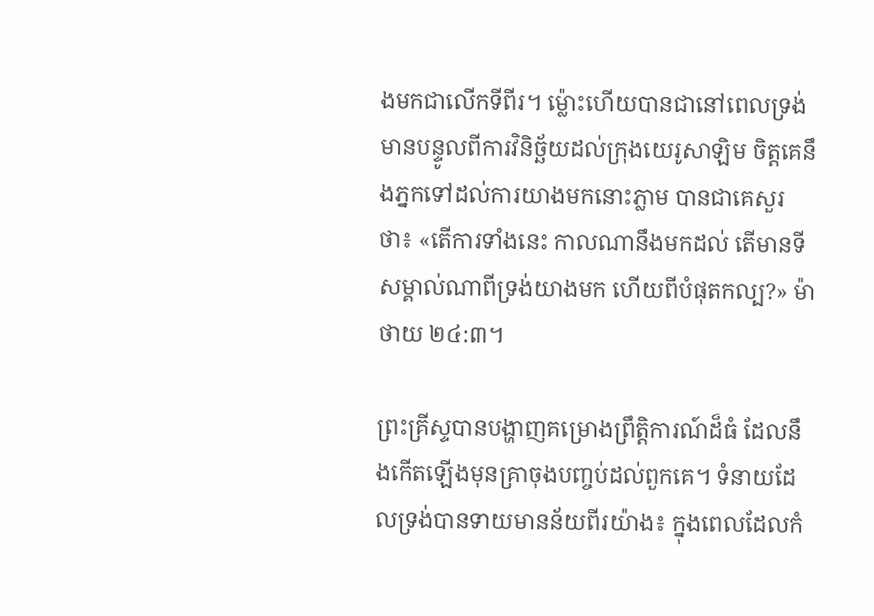ងមកជាលើកទីពីរ។ ម៉្លោះហើយបានជានៅពេលទ្រង់មានបន្ទូលពីការវិនិច្ឆ័យដល់ក្រុងយេរូសាឡិម ចិត្តគេនឹងភ្នកទៅដល់ការយាងមកនោះភ្លាម បានជាគេសួរថា៖ «តើការទាំងនេះ កាលណានឹងមកដល់ តើមានទីសម្គាល់ណាពីទ្រង់យាងមក ហើយពីបំផុតកល្ប?» ម៉ាថាយ ២៤:៣។

ព្រះគ្រីស្ទបានបង្ហាញគម្រោងព្រឹត្តិការណ៍ដ៏ធំ ដែលនឹងកើតឡើងមុនគ្រាចុងបញ្ចប់ដល់ពួកគេ។ ទំនាយដែលទ្រង់បានទាយមានន័យពីរយ៉ាង៖ ក្នុងពេលដែលកំ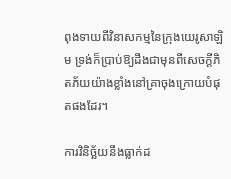ពុងទាយពីវិនាសកម្មនៃក្រុងយេរូសាឡិម ទ្រង់ក៏ប្រាប់ឱ្យដឹងជាមុនពីសេចក្តីភិតភ័យយ៉ាងខ្លាំងនៅគ្រាចុងក្រោយបំផុតផងដែរ។

ការវិនិច្ឆ័យនឹងធ្លាក់ដ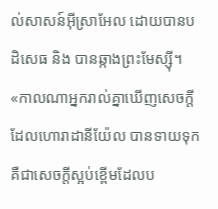ល់សាសន៍អ៊ីស្រាអែល ដោយបានបដិសេធ និង បានឆ្កាងព្រះមែស្ស៊ី។ «កាលណាអ្នករាល់គ្នាឃើញសេចក្តីដែលហោរាដានីយ៉ែល បានទាយទុក គឺជាសេចក្តីស្អប់ខ្ពើមដែលប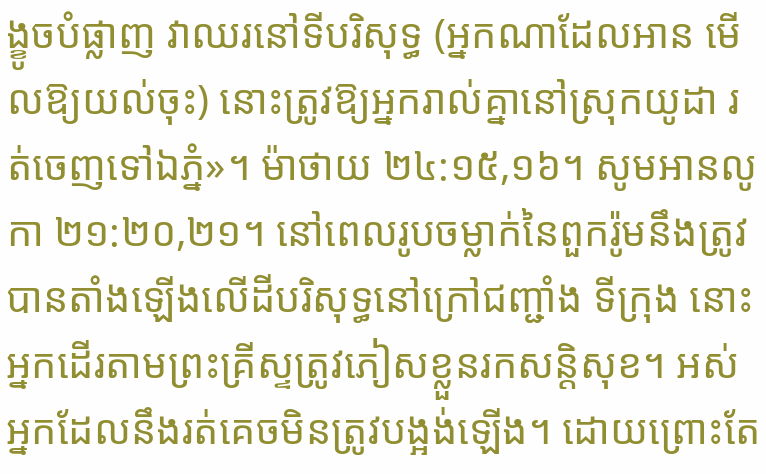ង្ខូចបំផ្លាញ វាឈរនៅទីបរិសុទ្ធ (អ្នកណាដែលអាន មើលឱ្យយល់ចុះ) នោះត្រូវឱ្យអ្នករាល់គ្នានៅស្រុកយូដា រត់ចេញទៅឯភ្នំ»។ ម៉ាថាយ ២៤:១៥,១៦។ សូមអានលូកា ២១:២០,២១។ នៅពេលរូបចម្លាក់នៃពួករ៉ូមនឹងត្រូវបានតាំងឡើងលើដីបរិសុទ្ធនៅក្រៅជញ្ជាំង ទីក្រុង នោះអ្នកដើរតាមព្រះគ្រីស្ទត្រូវភៀសខ្លួនរកសន្តិសុខ។ អស់អ្នកដែលនឹងរត់គេចមិនត្រូវបង្អង់ឡើង។ ដោយព្រោះតែ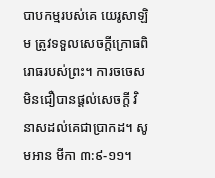បាបកម្មរបស់គេ យេរូសាឡិម ត្រូវទទួលសេចក្តីក្រោធពិរោធរបស់ព្រះ។ ការចចេសមិនជឿបានផ្តល់សេចក្តី វិនាសដល់គេជាប្រាកដ។ សូមអាន មីកា ៣:៩-១១។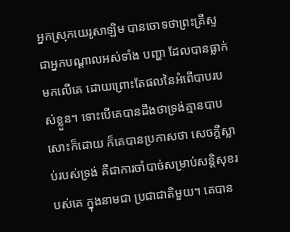អ្នកស្រុកយេរូសាឡិម បានចោទថាព្រះគ្រីស្ទជាអ្នកបណ្តាលអស់ទាំង បញ្ហា ដែលបានធ្លាក់មកលើគេ ដោយព្រោះតែផលនៃអំពើបាបរបស់ខ្លួន។ ទោះបើគេបានដឹងថាទ្រង់គ្មានបាបសោះក៏ដោយ ក៏គេបានប្រកាសថា សេចក្តីស្លាប់របស់ទ្រង់ គឺជាការចាំបាច់សម្រាប់សន្តិសុខរបស់គេ ក្នុងនាមជា ប្រជាជាតិមួយ។ គេបាន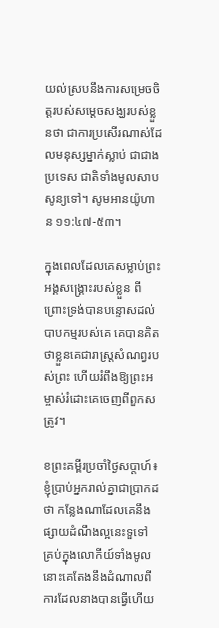យល់ស្របនឹងការសម្រេចចិត្តរបស់សម្តេចសង្ឃរបស់ខ្លួនថា ជាការប្រសើរណាស់ដែលមនុស្សម្នាក់ស្លាប់ ជាជាងប្រទេស ជាតិទាំងមូលសាបសូន្យទៅ។ សូមអានយ៉ូហាន ១១:៤៧-៥៣។

ក្នុងពេលដែលគេសម្លាប់ព្រះអង្គសង្គ្រោះរបស់ខ្លួន ពីព្រោះទ្រង់បានបន្ទោសដល់បាបកម្មរបស់គេ គេបានគិតថាខ្លួនគេជារាស្ត្រសំណព្វរបស់ព្រះ ហើយរំពឹងឱ្យព្រះអម្ចាស់រំដោះគេចេញពីពួកសត្រូវ។

ខព្រះគម្ពីរប្រចាំថ្ងៃសប្តាហ៍៖ ខ្ញុំប្រាប់អ្នករាល់គ្នាជាប្រាកដថា កន្លែងណាដែលគេនឹងផ្សាយដំណឹងល្អនេះទួទៅ គ្រប់ក្នុងលោកីយ៍ទាំងមូល នោះគេតែងនឹងដំណាលពីការដែលនាងបានធ្វើហើយ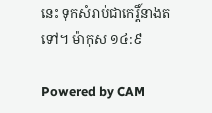នេះ ទុកសំរាប់ជាកេរ្តិ៍នាងតទៅ។ ម៉ាកុស ១៤:៩

Powered by CAM